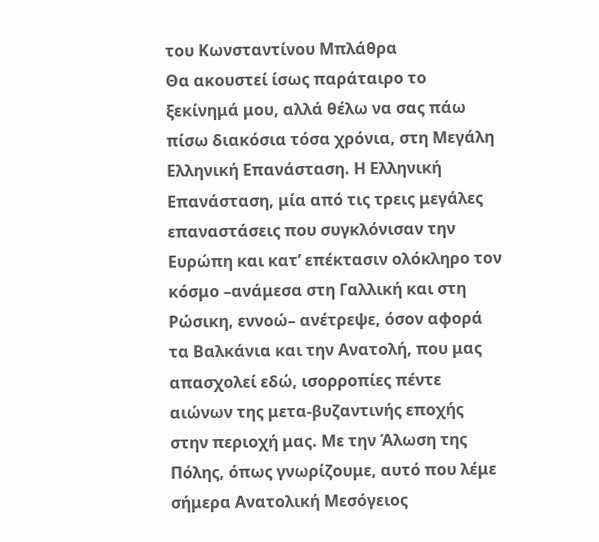του Κωνσταντίνου Μπλάθρα
Θα ακουστεί ίσως παράταιρο το ξεκίνημά μου, αλλά θέλω να σας πάω πίσω διακόσια τόσα χρόνια, στη Μεγάλη Ελληνική Επανάσταση. Η Ελληνική Επανάσταση, μία από τις τρεις μεγάλες επαναστάσεις που συγκλόνισαν την Ευρώπη και κατ’ επέκτασιν ολόκληρο τον κόσμο –ανάμεσα στη Γαλλική και στη Ρώσικη, εννοώ– ανέτρεψε, όσον αφορά τα Βαλκάνια και την Ανατολή, που μας απασχολεί εδώ, ισορροπίες πέντε αιώνων της μετα-βυζαντινής εποχής στην περιοχή μας. Με την Άλωση της Πόλης, όπως γνωρίζουμε, αυτό που λέμε σήμερα Ανατολική Μεσόγειος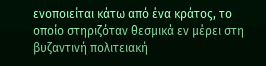ενοποιείται κάτω από ένα κράτος, το οποίο στηριζόταν θεσμικά εν μέρει στη βυζαντινή πολιτειακή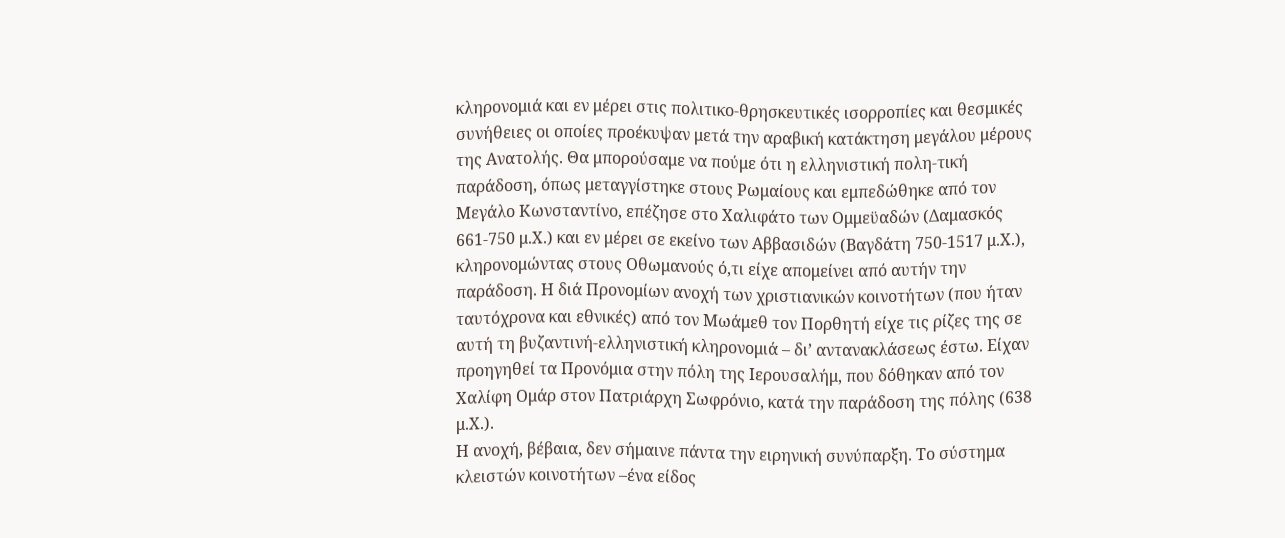κληρονομιά και εν μέρει στις πολιτικο-θρησκευτικές ισορροπίες και θεσμικές συνήθειες οι οποίες προέκυψαν μετά την αραβική κατάκτηση μεγάλου μέρους της Ανατολής. Θα μπορούσαμε να πούμε ότι η ελληνιστική πολη-τική παράδοση, όπως μεταγγίστηκε στους Ρωμαίους και εμπεδώθηκε από τον Μεγάλο Κωνσταντίνο, επέζησε στο Χαλιφάτο των Ομμεϋαδών (Δαμασκός 661-750 μ.Χ.) και εν μέρει σε εκείνο των Αββασιδών (Βαγδάτη 750-1517 μ.Χ.), κληρονομώντας στους Οθωμανούς ό,τι είχε απομείνει από αυτήν την παράδοση. Η διά Προνομίων ανοχή των χριστιανικών κοινοτήτων (που ήταν ταυτόχρονα και εθνικές) από τον Μωάμεθ τον Πορθητή είχε τις ρίζες της σε αυτή τη βυζαντινή-ελληνιστική κληρονομιά – δι’ αντανακλάσεως έστω. Είχαν προηγηθεί τα Προνόμια στην πόλη της Ιερουσαλήμ, που δόθηκαν από τον Χαλίφη Ομάρ στον Πατριάρχη Σωφρόνιο, κατά την παράδοση της πόλης (638 μ.Χ.).
Η ανοχή, βέβαια, δεν σήμαινε πάντα την ειρηνική συνύπαρξη. Το σύστημα κλειστών κοινοτήτων –ένα είδος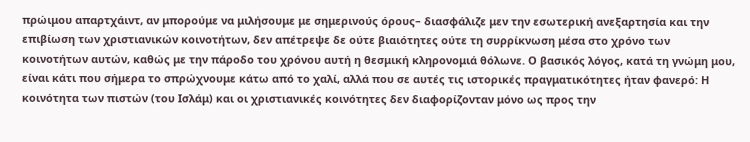πρώιμου απαρτχάιντ, αν μπορούμε να μιλήσουμε με σημερινούς όρους– διασφάλιζε μεν την εσωτερική ανεξαρτησία και την επιβίωση των χριστιανικών κοινοτήτων, δεν απέτρεψε δε ούτε βιαιότητες ούτε τη συρρίκνωση μέσα στο χρόνο των κοινοτήτων αυτών, καθώς με την πάροδο του χρόνου αυτή η θεσμική κληρονομιά θόλωνε. Ο βασικός λόγος, κατά τη γνώμη μου, είναι κάτι που σήμερα το σπρώχνουμε κάτω από το χαλί, αλλά που σε αυτές τις ιστορικές πραγματικότητες ήταν φανερό: Η κοινότητα των πιστών (του Ισλάμ) και οι χριστιανικές κοινότητες δεν διαφορίζονταν μόνο ως προς την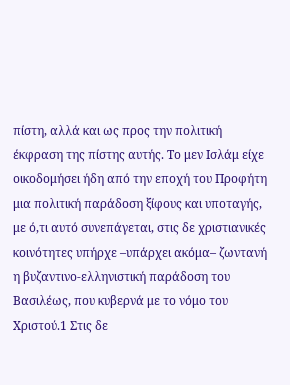πίστη, αλλά και ως προς την πολιτική έκφραση της πίστης αυτής. Το μεν Ισλάμ είχε οικοδομήσει ήδη από την εποχή του Προφήτη μια πολιτική παράδοση ξίφους και υποταγής, με ό,τι αυτό συνεπάγεται, στις δε χριστιανικές κοινότητες υπήρχε –υπάρχει ακόμα– ζωντανή η βυζαντινο-ελληνιστική παράδοση του Βασιλέως, που κυβερνά με το νόμο του Χριστού.1 Στις δε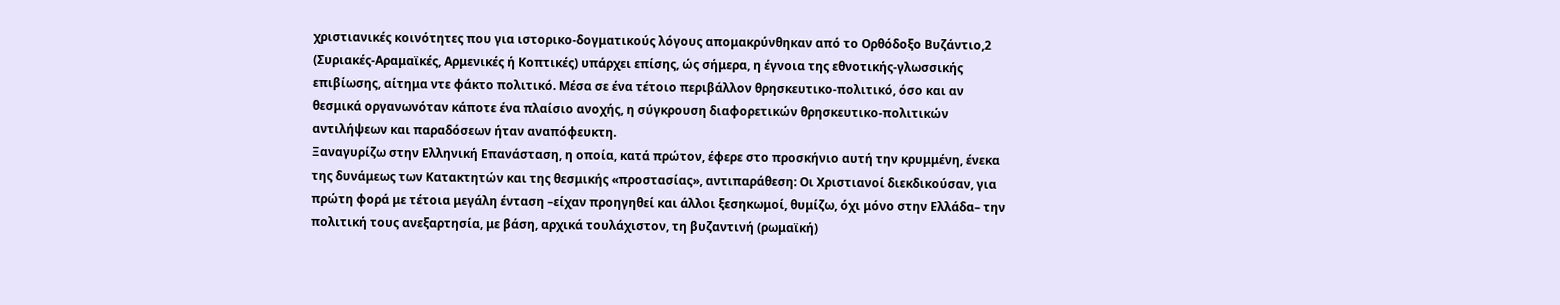χριστιανικές κοινότητες που για ιστορικο-δογματικούς λόγους απομακρύνθηκαν από το Ορθόδοξο Βυζάντιο,2 (Συριακές-Αραμαϊκές, Αρμενικές ή Κοπτικές) υπάρχει επίσης, ώς σήμερα, η έγνοια της εθνοτικής-γλωσσικής επιβίωσης, αίτημα ντε φάκτο πολιτικό. Μέσα σε ένα τέτοιο περιβάλλον θρησκευτικο-πολιτικό, όσο και αν θεσμικά οργανωνόταν κάποτε ένα πλαίσιο ανοχής, η σύγκρουση διαφορετικών θρησκευτικο-πολιτικών αντιλήψεων και παραδόσεων ήταν αναπόφευκτη.
Ξαναγυρίζω στην Ελληνική Επανάσταση, η οποία, κατά πρώτον, έφερε στο προσκήνιο αυτή την κρυμμένη, ένεκα της δυνάμεως των Κατακτητών και της θεσμικής «προστασίας», αντιπαράθεση: Οι Χριστιανοί διεκδικούσαν, για πρώτη φορά με τέτοια μεγάλη ένταση –είχαν προηγηθεί και άλλοι ξεσηκωμοί, θυμίζω, όχι μόνο στην Ελλάδα– την πολιτική τους ανεξαρτησία, με βάση, αρχικά τουλάχιστον, τη βυζαντινή (ρωμαϊκή)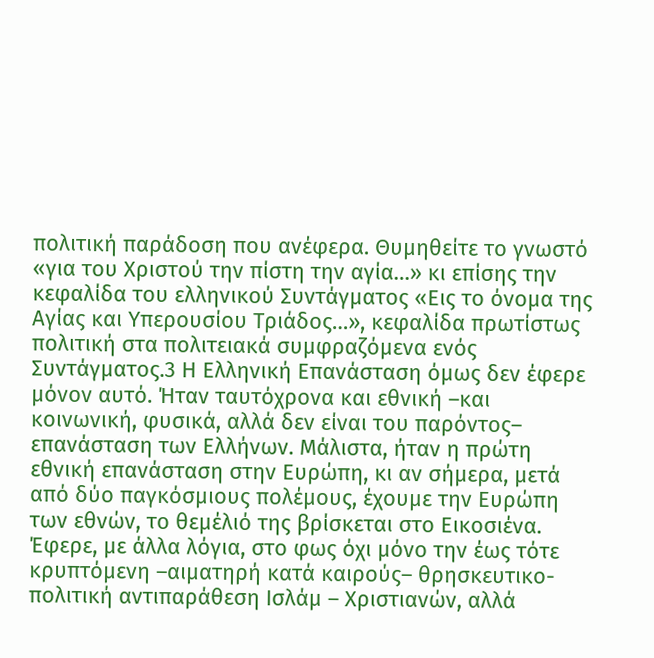πολιτική παράδοση που ανέφερα. Θυμηθείτε το γνωστό «για του Χριστού την πίστη την αγία…» κι επίσης την κεφαλίδα του ελληνικού Συντάγματος «Εις το όνομα της Αγίας και Υπερουσίου Τριάδος…», κεφαλίδα πρωτίστως πολιτική στα πολιτειακά συμφραζόμενα ενός Συντάγματος.3 Η Ελληνική Επανάσταση όμως δεν έφερε μόνον αυτό. Ήταν ταυτόχρονα και εθνική –και κοινωνική, φυσικά, αλλά δεν είναι του παρόντος– επανάσταση των Ελλήνων. Μάλιστα, ήταν η πρώτη εθνική επανάσταση στην Ευρώπη, κι αν σήμερα, μετά από δύο παγκόσμιους πολέμους, έχουμε την Ευρώπη των εθνών, το θεμέλιό της βρίσκεται στο Εικοσιένα. Έφερε, με άλλα λόγια, στο φως όχι μόνο την έως τότε κρυπτόμενη –αιματηρή κατά καιρούς– θρησκευτικο-πολιτική αντιπαράθεση Ισλάμ – Χριστιανών, αλλά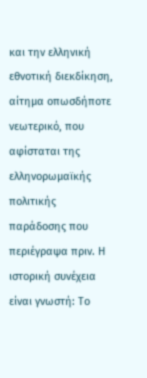και την ελληνική εθνοτική διεκδίκηση, αίτημα οπωσδήποτε νεωτερικό, που αφίσταται της ελληνορωμαϊκής πολιτικής παράδοσης που περιέγραψα πριν. Η ιστορική συνέχεια είναι γνωστή: Το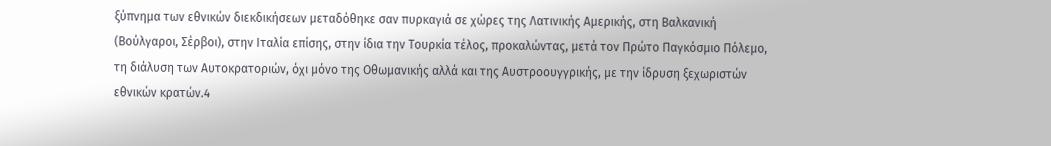ξύπνημα των εθνικών διεκδικήσεων μεταδόθηκε σαν πυρκαγιά σε χώρες της Λατινικής Αμερικής, στη Βαλκανική (Βούλγαροι, Σέρβοι), στην Ιταλία επίσης, στην ίδια την Τουρκία τέλος, προκαλώντας, μετά τον Πρώτο Παγκόσμιο Πόλεμο, τη διάλυση των Αυτοκρατοριών, όχι μόνο της Οθωμανικής αλλά και της Αυστροουγγρικής, με την ίδρυση ξεχωριστών εθνικών κρατών.4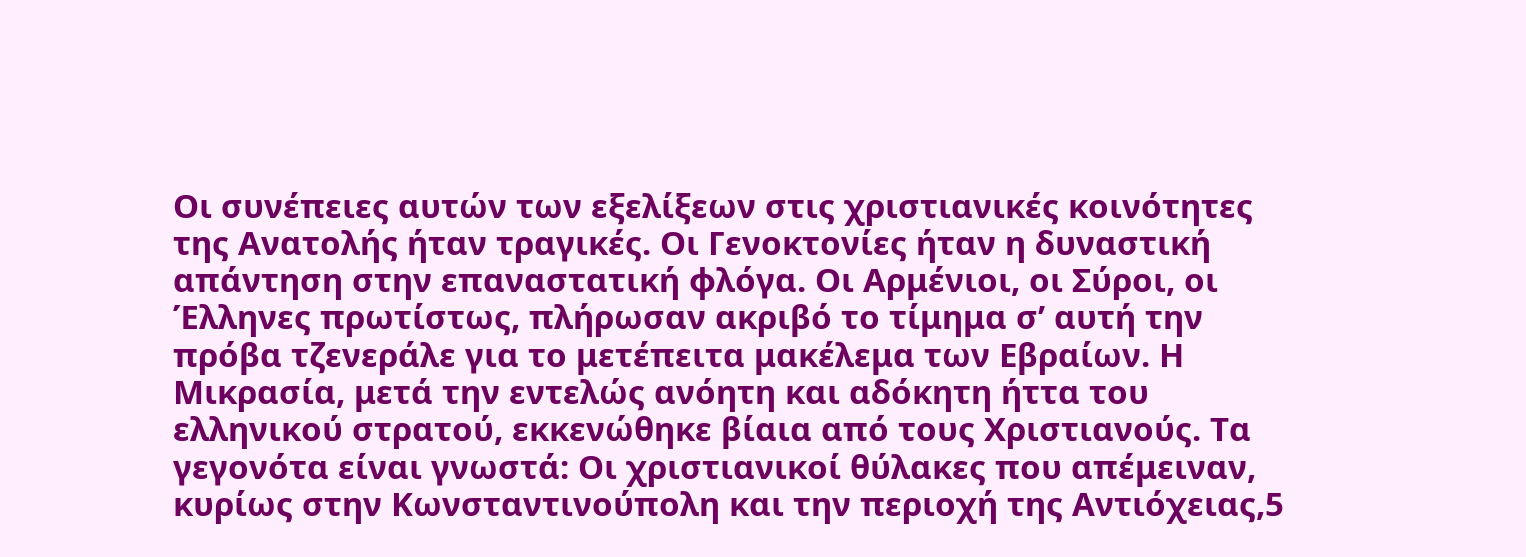Οι συνέπειες αυτών των εξελίξεων στις χριστιανικές κοινότητες της Ανατολής ήταν τραγικές. Οι Γενοκτονίες ήταν η δυναστική απάντηση στην επαναστατική φλόγα. Οι Αρμένιοι, οι Σύροι, οι Έλληνες πρωτίστως, πλήρωσαν ακριβό το τίμημα σ’ αυτή την πρόβα τζενεράλε για το μετέπειτα μακέλεμα των Εβραίων. Η Μικρασία, μετά την εντελώς ανόητη και αδόκητη ήττα του ελληνικού στρατού, εκκενώθηκε βίαια από τους Χριστιανούς. Τα γεγονότα είναι γνωστά: Οι χριστιανικοί θύλακες που απέμειναν, κυρίως στην Κωνσταντινούπολη και την περιοχή της Αντιόχειας,5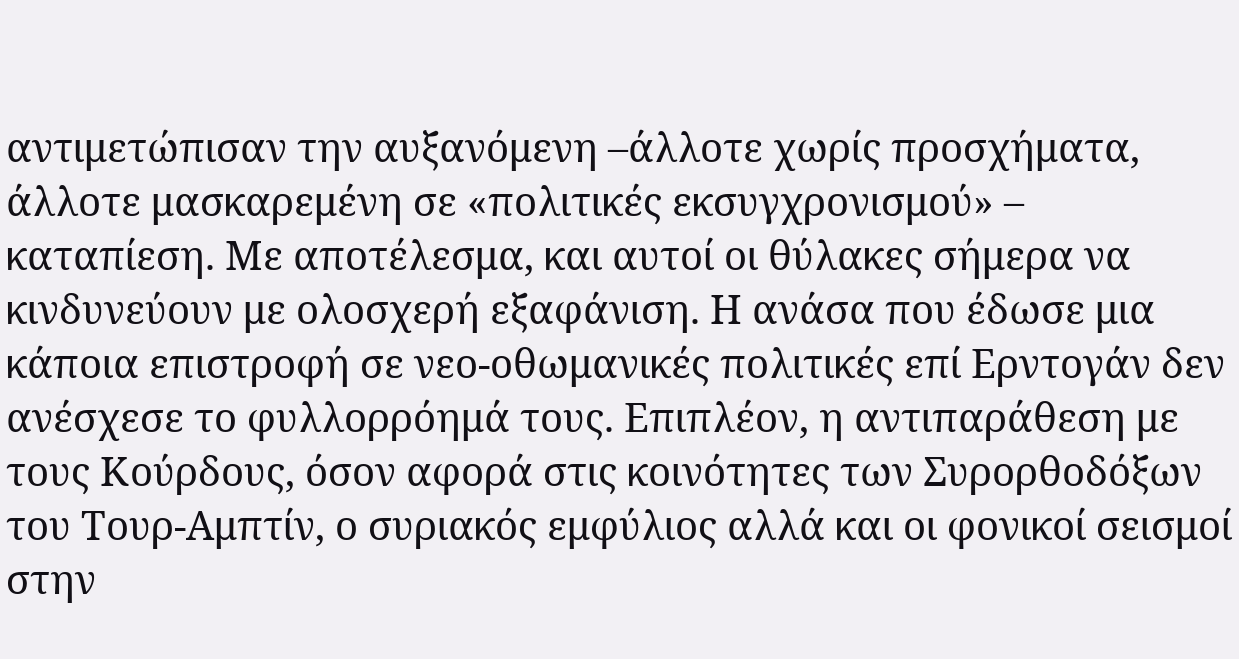αντιμετώπισαν την αυξανόμενη –άλλοτε χωρίς προσχήματα, άλλοτε μασκαρεμένη σε «πολιτικές εκσυγχρονισμού» – καταπίεση. Με αποτέλεσμα, και αυτοί οι θύλακες σήμερα να κινδυνεύουν με ολοσχερή εξαφάνιση. Η ανάσα που έδωσε μια κάποια επιστροφή σε νεο-οθωμανικές πολιτικές επί Ερντογάν δεν ανέσχεσε το φυλλορρόημά τους. Επιπλέον, η αντιπαράθεση με τους Κούρδους, όσον αφορά στις κοινότητες των Συρορθοδόξων του Τουρ-Αμπτίν, ο συριακός εμφύλιος αλλά και οι φονικοί σεισμοί στην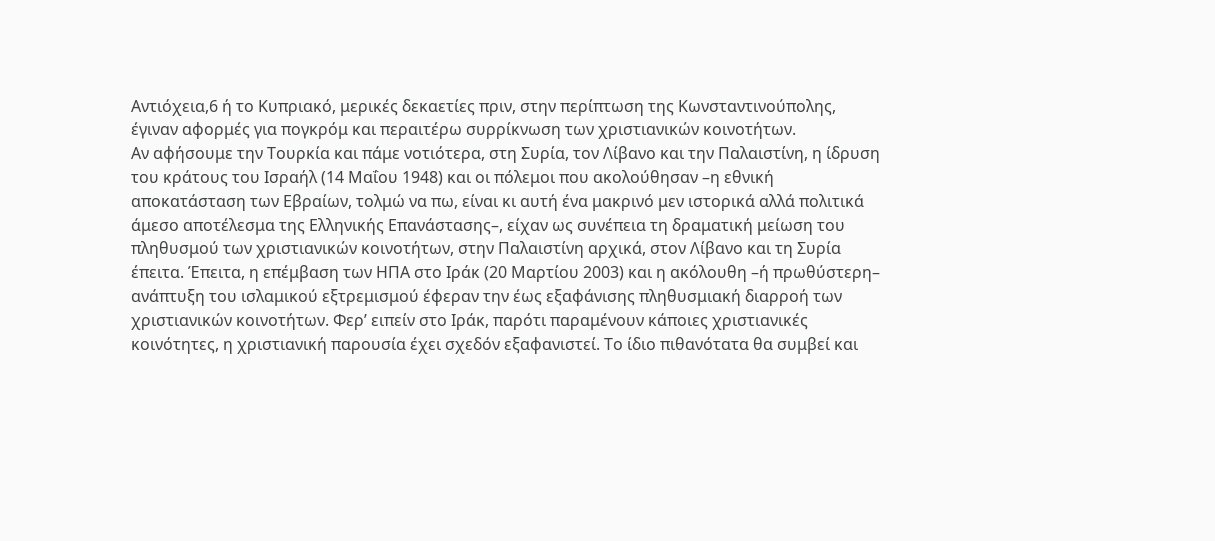Αντιόχεια,6 ή το Κυπριακό, μερικές δεκαετίες πριν, στην περίπτωση της Κωνσταντινούπολης, έγιναν αφορμές για πογκρόμ και περαιτέρω συρρίκνωση των χριστιανικών κοινοτήτων.
Αν αφήσουμε την Τουρκία και πάμε νοτιότερα, στη Συρία, τον Λίβανο και την Παλαιστίνη, η ίδρυση του κράτους του Ισραήλ (14 Μαΐου 1948) και οι πόλεμοι που ακολούθησαν –η εθνική αποκατάσταση των Εβραίων, τολμώ να πω, είναι κι αυτή ένα μακρινό μεν ιστορικά αλλά πολιτικά άμεσο αποτέλεσμα της Ελληνικής Επανάστασης–, είχαν ως συνέπεια τη δραματική μείωση του πληθυσμού των χριστιανικών κοινοτήτων, στην Παλαιστίνη αρχικά, στον Λίβανο και τη Συρία έπειτα. Έπειτα, η επέμβαση των ΗΠΑ στο Ιράκ (20 Μαρτίου 2003) και η ακόλουθη –ή πρωθύστερη– ανάπτυξη του ισλαμικού εξτρεμισμού έφεραν την έως εξαφάνισης πληθυσμιακή διαρροή των χριστιανικών κοινοτήτων. Φερ’ ειπείν στο Ιράκ, παρότι παραμένουν κάποιες χριστιανικές κοινότητες, η χριστιανική παρουσία έχει σχεδόν εξαφανιστεί. Το ίδιο πιθανότατα θα συμβεί και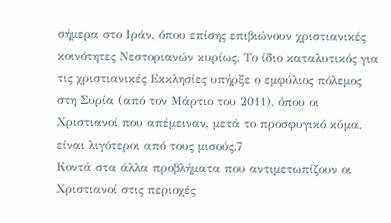σήμερα στο Ιράν, όπου επίσης επιβιώνουν χριστιανικές κοινότητες Νεστοριανών κυρίως. Το ίδιο καταλυτικός για τις χριστιανικές Εκκλησίες υπήρξε ο εμφύλιος πόλεμος στη Συρία (από τον Μάρτιο του 2011), όπου οι Χριστιανοί που απέμειναν, μετά το προσφυγικό κύμα, είναι λιγότεροι από τους μισούς.7
Κοντά στα άλλα προβλήματα που αντιμετωπίζουν οι Χριστιανοί στις περιοχές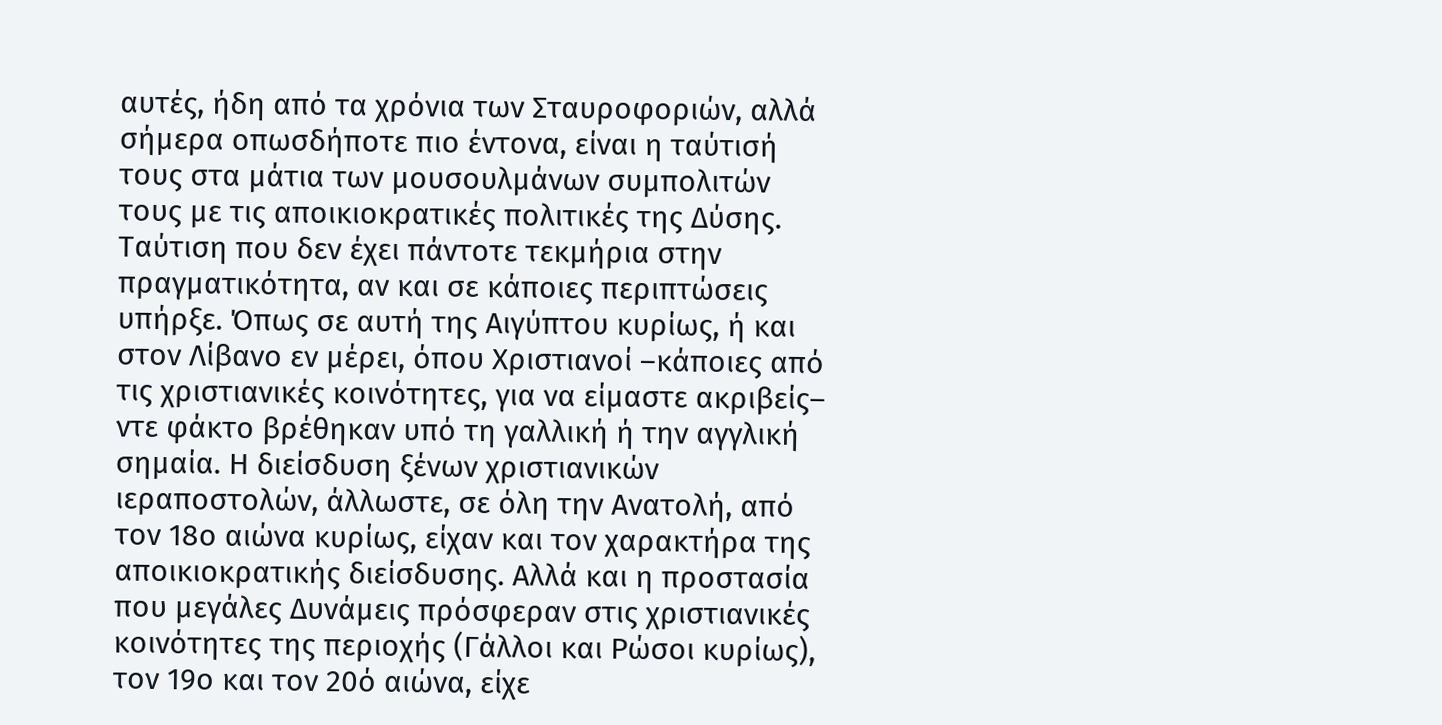αυτές, ήδη από τα χρόνια των Σταυροφοριών, αλλά σήμερα οπωσδήποτε πιο έντονα, είναι η ταύτισή τους στα μάτια των μουσουλμάνων συμπολιτών τους με τις αποικιοκρατικές πολιτικές της Δύσης. Ταύτιση που δεν έχει πάντοτε τεκμήρια στην πραγματικότητα, αν και σε κάποιες περιπτώσεις υπήρξε. Όπως σε αυτή της Αιγύπτου κυρίως, ή και στον Λίβανο εν μέρει, όπου Χριστιανοί –κάποιες από τις χριστιανικές κοινότητες, για να είμαστε ακριβείς– ντε φάκτο βρέθηκαν υπό τη γαλλική ή την αγγλική σημαία. Η διείσδυση ξένων χριστιανικών ιεραποστολών, άλλωστε, σε όλη την Ανατολή, από τον 18ο αιώνα κυρίως, είχαν και τον χαρακτήρα της αποικιοκρατικής διείσδυσης. Αλλά και η προστασία που μεγάλες Δυνάμεις πρόσφεραν στις χριστιανικές κοινότητες της περιοχής (Γάλλοι και Ρώσοι κυρίως), τον 19ο και τον 20ό αιώνα, είχε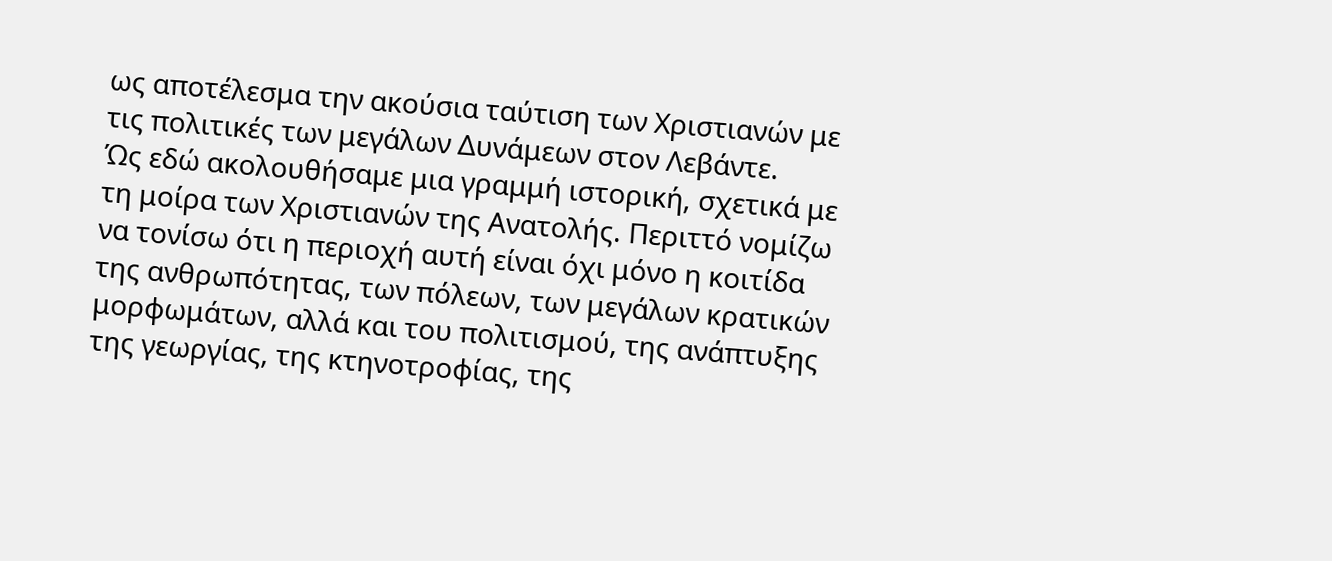ως αποτέλεσμα την ακούσια ταύτιση των Χριστιανών με τις πολιτικές των μεγάλων Δυνάμεων στον Λεβάντε.
Ώς εδώ ακολουθήσαμε μια γραμμή ιστορική, σχετικά με τη μοίρα των Χριστιανών της Ανατολής. Περιττό νομίζω να τονίσω ότι η περιοχή αυτή είναι όχι μόνο η κοιτίδα της ανθρωπότητας, των πόλεων, των μεγάλων κρατικών μορφωμάτων, αλλά και του πολιτισμού, της ανάπτυξης της γεωργίας, της κτηνοτροφίας, της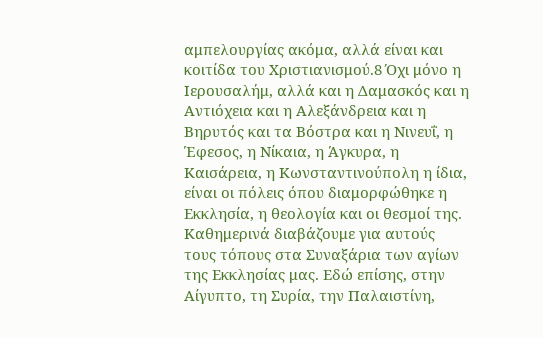αμπελουργίας ακόμα, αλλά είναι και κοιτίδα του Χριστιανισμού.8 Όχι μόνο η Ιερουσαλήμ, αλλά και η Δαμασκός και η Αντιόχεια και η Αλεξάνδρεια και η Βηρυτός και τα Βόστρα και η Νινευΐ, η Έφεσος, η Νίκαια, η Άγκυρα, η Καισάρεια, η Κωνσταντινούπολη η ίδια, είναι οι πόλεις όπου διαμορφώθηκε η Εκκλησία, η θεολογία και οι θεσμοί της. Καθημερινά διαβάζουμε για αυτούς τους τόπους στα Συναξάρια των αγίων της Εκκλησίας μας. Εδώ επίσης, στην Αίγυπτο, τη Συρία, την Παλαιστίνη,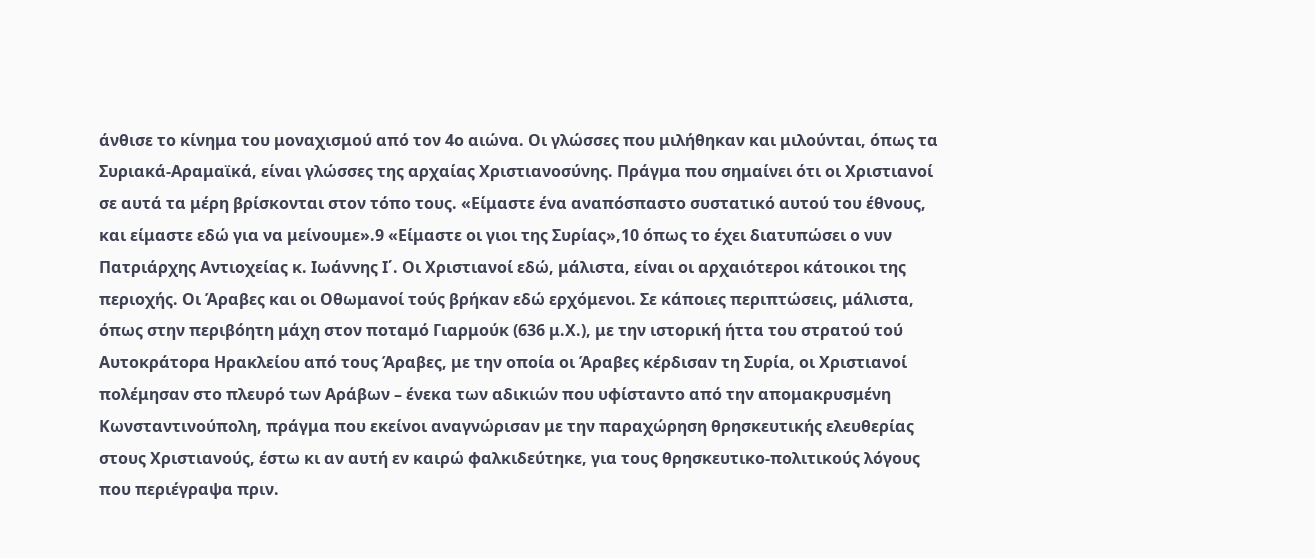άνθισε το κίνημα του μοναχισμού από τον 4ο αιώνα. Οι γλώσσες που μιλήθηκαν και μιλούνται, όπως τα Συριακά-Αραμαϊκά, είναι γλώσσες της αρχαίας Χριστιανοσύνης. Πράγμα που σημαίνει ότι οι Χριστιανοί σε αυτά τα μέρη βρίσκονται στον τόπο τους. «Είμαστε ένα αναπόσπαστο συστατικό αυτού του έθνους, και είμαστε εδώ για να μείνουμε».9 «Είμαστε οι γιοι της Συρίας»,10 όπως το έχει διατυπώσει ο νυν Πατριάρχης Αντιοχείας κ. Ιωάννης Ι΄. Οι Χριστιανοί εδώ, μάλιστα, είναι οι αρχαιότεροι κάτοικοι της περιοχής. Οι Άραβες και οι Οθωμανοί τούς βρήκαν εδώ ερχόμενοι. Σε κάποιες περιπτώσεις, μάλιστα, όπως στην περιβόητη μάχη στον ποταμό Γιαρμούκ (636 μ.Χ.), με την ιστορική ήττα του στρατού τού Αυτοκράτορα Ηρακλείου από τους Άραβες, με την οποία οι Άραβες κέρδισαν τη Συρία, οι Χριστιανοί πολέμησαν στο πλευρό των Αράβων – ένεκα των αδικιών που υφίσταντο από την απομακρυσμένη Κωνσταντινούπολη, πράγμα που εκείνοι αναγνώρισαν με την παραχώρηση θρησκευτικής ελευθερίας στους Χριστιανούς, έστω κι αν αυτή εν καιρώ φαλκιδεύτηκε, για τους θρησκευτικο-πολιτικούς λόγους που περιέγραψα πριν.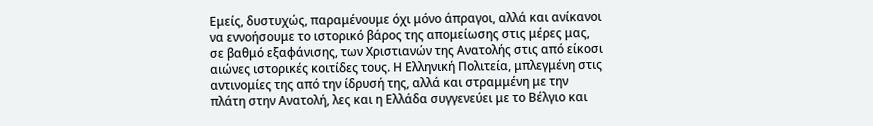Εμείς, δυστυχώς, παραμένουμε όχι μόνο άπραγοι, αλλά και ανίκανοι να εννοήσουμε το ιστορικό βάρος της απομείωσης στις μέρες μας, σε βαθμό εξαφάνισης, των Χριστιανών της Ανατολής στις από είκοσι αιώνες ιστορικές κοιτίδες τους. Η Ελληνική Πολιτεία, μπλεγμένη στις αντινομίες της από την ίδρυσή της, αλλά και στραμμένη με την πλάτη στην Ανατολή, λες και η Ελλάδα συγγενεύει με το Βέλγιο και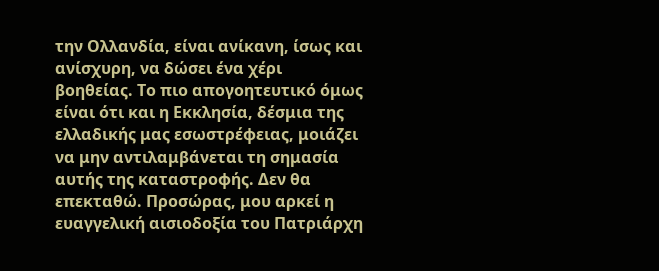την Ολλανδία, είναι ανίκανη, ίσως και ανίσχυρη, να δώσει ένα χέρι βοηθείας. Το πιο απογοητευτικό όμως είναι ότι και η Εκκλησία, δέσμια της ελλαδικής μας εσωστρέφειας, μοιάζει να μην αντιλαμβάνεται τη σημασία αυτής της καταστροφής. Δεν θα επεκταθώ. Προσώρας, μου αρκεί η ευαγγελική αισιοδοξία του Πατριάρχη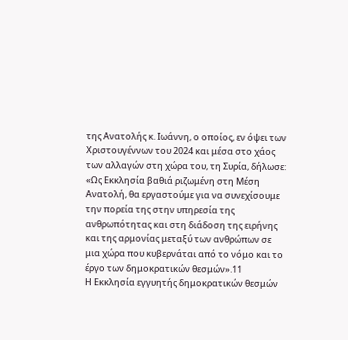της Ανατολής κ. Ιωάννη, ο οποίος, εν όψει των Χριστουγέννων του 2024 και μέσα στο χάος των αλλαγών στη χώρα του, τη Συρία, δήλωσε: «Ως Εκκλησία βαθιά ριζωμένη στη Μέση Ανατολή, θα εργαστούμε για να συνεχίσουμε την πορεία της στην υπηρεσία της ανθρωπότητας και στη διάδοση της ειρήνης και της αρμονίας μεταξύ των ανθρώπων σε μια χώρα που κυβερνάται από το νόμο και το έργο των δημοκρατικών θεσμών».11
Η Εκκλησία εγγυητής δημοκρατικών θεσμών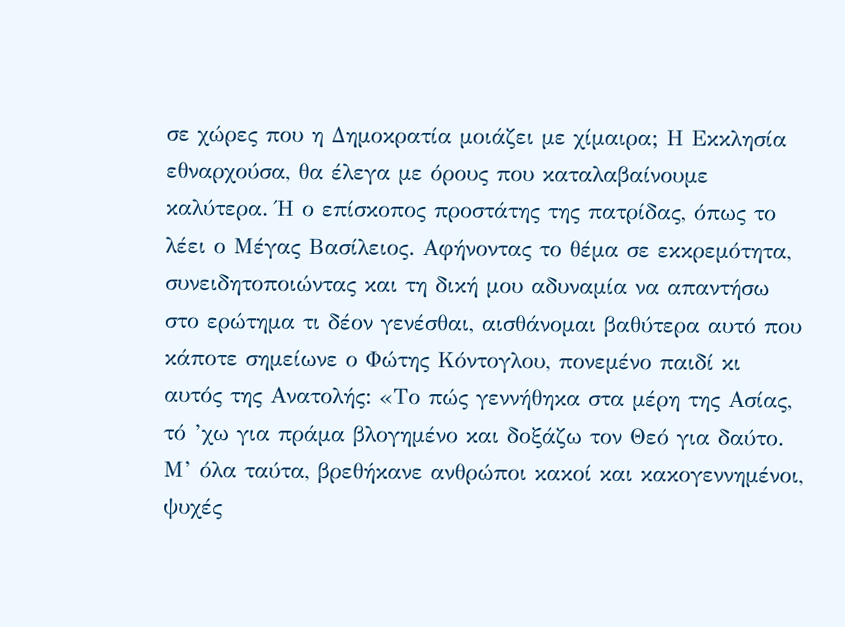σε χώρες που η Δημοκρατία μοιάζει με χίμαιρα; Η Εκκλησία εθναρχούσα, θα έλεγα με όρους που καταλαβαίνουμε καλύτερα. Ή ο επίσκοπος προστάτης της πατρίδας, όπως το λέει ο Μέγας Βασίλειος. Αφήνοντας το θέμα σε εκκρεμότητα, συνειδητοποιώντας και τη δική μου αδυναμία να απαντήσω στο ερώτημα τι δέον γενέσθαι, αισθάνομαι βαθύτερα αυτό που κάποτε σημείωνε ο Φώτης Κόντογλου, πονεμένο παιδί κι αυτός της Ανατολής: «Το πώς γεννήθηκα στα μέρη της Ασίας, τό ’χω για πράμα βλογημένο και δοξάζω τον Θεό για δαύτο. Μ’ όλα ταύτα, βρεθήκανε ανθρώποι κακοί και κακογεννημένοι, ψυχές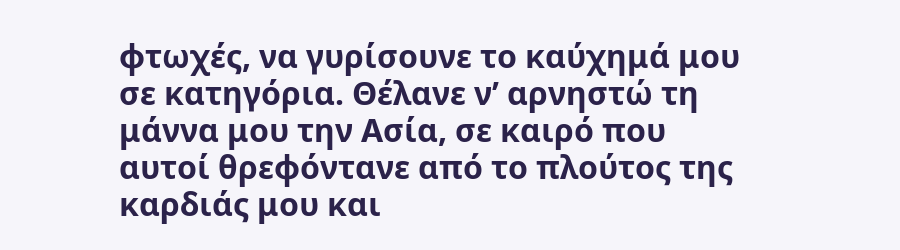φτωχές, να γυρίσουνε το καύχημά μου σε κατηγόρια. Θέλανε ν’ αρνηστώ τη μάννα μου την Ασία, σε καιρό που αυτοί θρεφόντανε από το πλούτος της καρδιάς μου και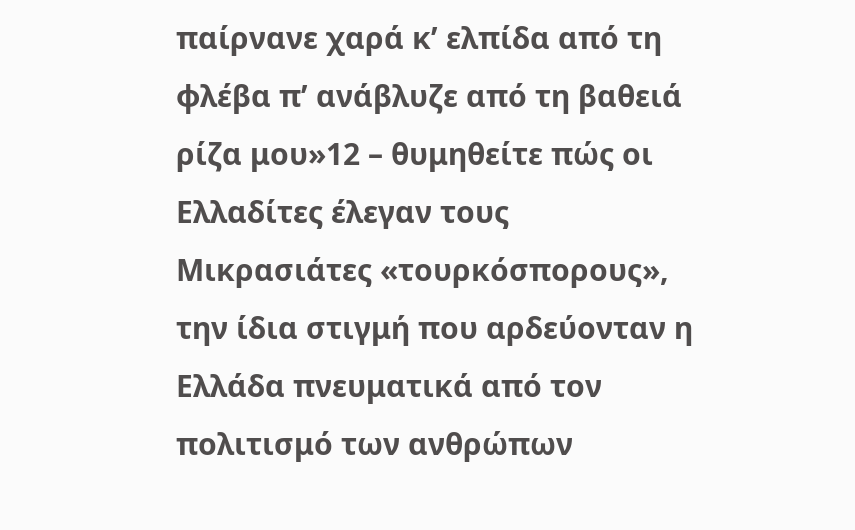παίρνανε χαρά κ’ ελπίδα από τη φλέβα π’ ανάβλυζε από τη βαθειά ρίζα μου»12 – θυμηθείτε πώς οι Ελλαδίτες έλεγαν τους Μικρασιάτες «τουρκόσπορους», την ίδια στιγμή που αρδεύονταν η Ελλάδα πνευματικά από τον πολιτισμό των ανθρώπων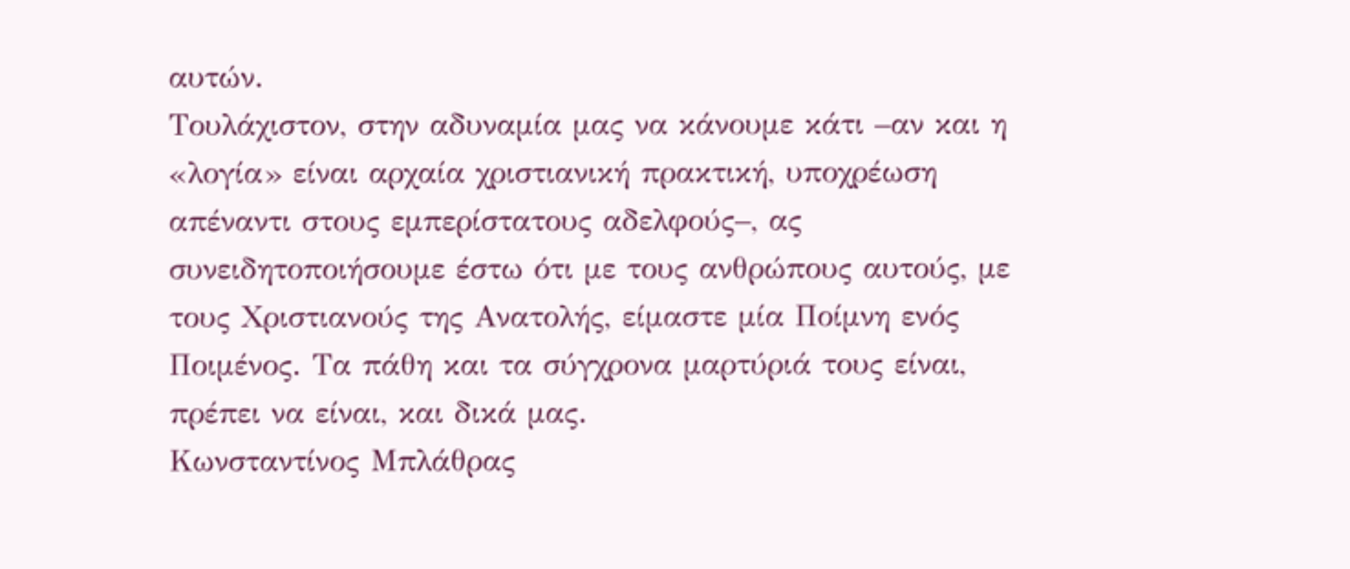αυτών.
Τουλάχιστον, στην αδυναμία μας να κάνουμε κάτι –αν και η «λογία» είναι αρχαία χριστιανική πρακτική, υποχρέωση απέναντι στους εμπερίστατους αδελφούς–, ας συνειδητοποιήσουμε έστω ότι με τους ανθρώπους αυτούς, με τους Χριστιανούς της Ανατολής, είμαστε μία Ποίμνη ενός Ποιμένος. Τα πάθη και τα σύγχρονα μαρτύριά τους είναι, πρέπει να είναι, και δικά μας.
Κωνσταντίνος Μπλάθρας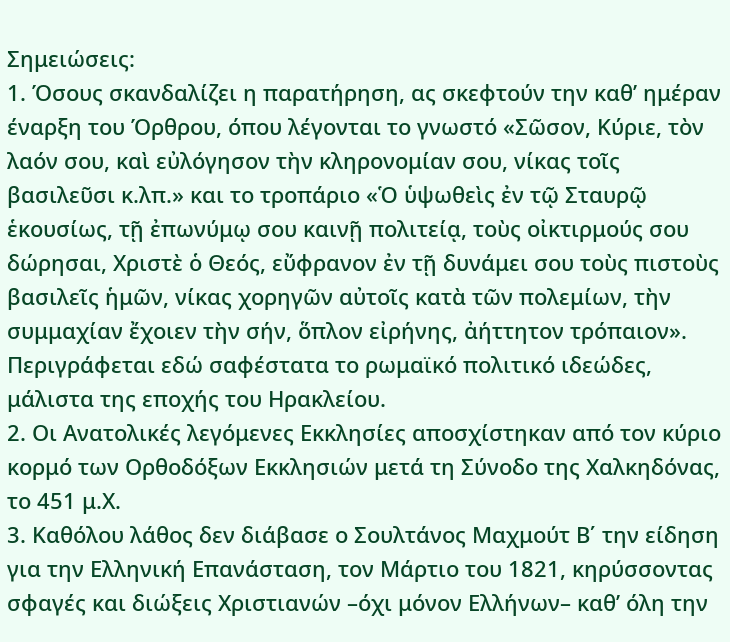Σημειώσεις:
1. Όσους σκανδαλίζει η παρατήρηση, ας σκεφτούν την καθ’ ημέραν έναρξη του Όρθρου, όπου λέγονται το γνωστό «Σῶσον, Κύριε, τὸν λαόν σου, καὶ εὐλόγησον τὴν κληρονομίαν σου, νίκας τοῖς βασιλεῦσι κ.λπ.» και το τροπάριο «Ὁ ὑψωθεὶς ἐν τῷ Σταυρῷ ἑκουσίως, τῇ ἐπωνύμῳ σου καινῇ πολιτείᾳ, τοὺς οἰκτιρμούς σου δώρησαι, Χριστὲ ὁ Θεός, εὔφρανον ἐν τῇ δυνάμει σου τοὺς πιστοὺς βασιλεῖς ἡμῶν, νίκας χορηγῶν αὐτοῖς κατὰ τῶν πολεμίων, τὴν συμμαχίαν ἔχοιεν τὴν σήν, ὅπλον εἰρήνης, ἀήττητον τρόπαιον». Περιγράφεται εδώ σαφέστατα το ρωμαϊκό πολιτικό ιδεώδες, μάλιστα της εποχής του Ηρακλείου.
2. Οι Ανατολικές λεγόμενες Εκκλησίες αποσχίστηκαν από τον κύριο κορμό των Ορθοδόξων Εκκλησιών μετά τη Σύνοδο της Χαλκηδόνας, το 451 μ.Χ.
3. Καθόλου λάθος δεν διάβασε ο Σουλτάνος Μαχμούτ Β΄ την είδηση για την Ελληνική Επανάσταση, τον Μάρτιο του 1821, κηρύσσοντας σφαγές και διώξεις Χριστιανών –όχι μόνον Ελλήνων– καθ’ όλη την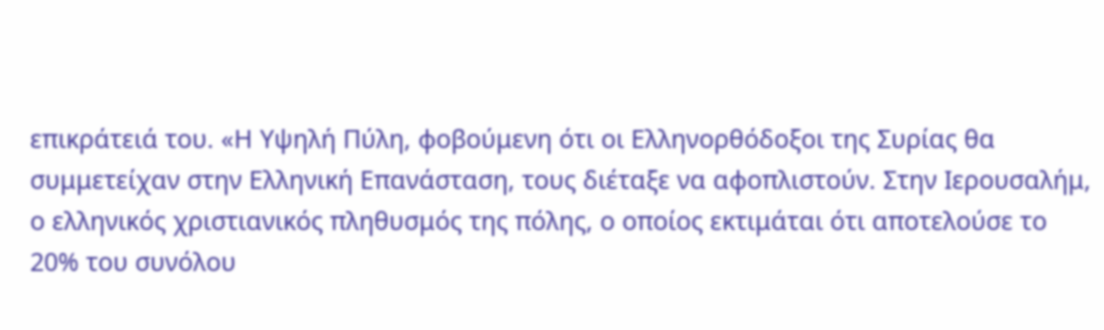επικράτειά του. «Η Υψηλή Πύλη, φοβούμενη ότι οι Ελληνορθόδοξοι της Συρίας θα συμμετείχαν στην Ελληνική Επανάσταση, τους διέταξε να αφοπλιστούν. Στην Ιερουσαλήμ, ο ελληνικός χριστιανικός πληθυσμός της πόλης, ο οποίος εκτιμάται ότι αποτελούσε το 20% του συνόλου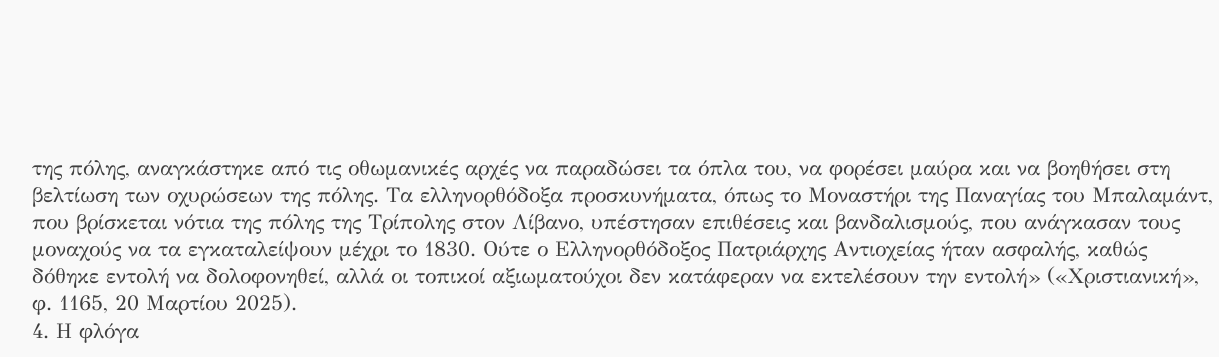της πόλης, αναγκάστηκε από τις οθωμανικές αρχές να παραδώσει τα όπλα του, να φορέσει μαύρα και να βοηθήσει στη βελτίωση των οχυρώσεων της πόλης. Τα ελληνορθόδοξα προσκυνήματα, όπως το Μοναστήρι της Παναγίας του Μπαλαμάντ, που βρίσκεται νότια της πόλης της Τρίπολης στον Λίβανο, υπέστησαν επιθέσεις και βανδαλισμούς, που ανάγκασαν τους μοναχούς να τα εγκαταλείψουν μέχρι το 1830. Ούτε ο Ελληνορθόδοξος Πατριάρχης Αντιοχείας ήταν ασφαλής, καθώς δόθηκε εντολή να δολοφονηθεί, αλλά οι τοπικοί αξιωματούχοι δεν κατάφεραν να εκτελέσουν την εντολή» («Χριστιανική», φ. 1165, 20 Μαρτίου 2025).
4. Η φλόγα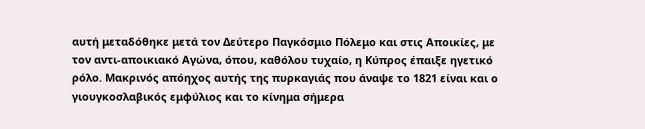αυτή μεταδόθηκε μετά τον Δεύτερο Παγκόσμιο Πόλεμο και στις Αποικίες, με τον αντι-αποικιακό Αγώνα, όπου, καθόλου τυχαίο, η Κύπρος έπαιξε ηγετικό ρόλο. Μακρινός απόηχος αυτής της πυρκαγιάς που άναψε το 1821 είναι και ο γιουγκοσλαβικός εμφύλιος και το κίνημα σήμερα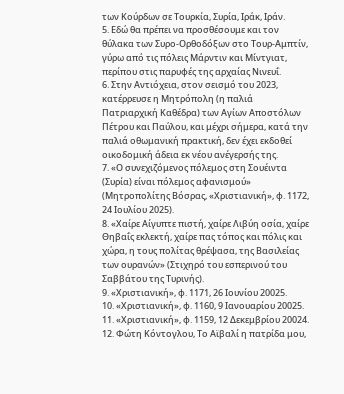των Κούρδων σε Τουρκία, Συρία, Ιράκ, Ιράν.
5. Εδώ θα πρέπει να προσθέσουμε και τον θύλακα των Συρο-Ορθοδόξων στο Τουρ-Αμπτίν, γύρω από τις πόλεις Μάρντιν και Μίντγιατ, περίπου στις παρυφές της αρχαίας Νινευΐ.
6. Στην Αντιόχεια, στον σεισμό του 2023, κατέρρευσε η Μητρόπολη (η παλιά Πατριαρχική Καθέδρα) των Αγίων Αποστόλων Πέτρου και Παύλου, και μέχρι σήμερα, κατά την παλιά οθωμανική πρακτική, δεν έχει εκδοθεί οικοδομική άδεια εκ νέου ανέγερσής της.
7. «Ο συνεχιζόμενος πόλεμος στη Σουέιντα (Συρία) είναι πόλεμος αφανισμού» (Μητροπολίτης Βόσρας, «Χριστιανική», φ. 1172, 24 Ιουλίου 2025).
8. «Χαίρε Αίγυπτε πιστή, χαίρε Λιβύη οσία, χαίρε Θηβαΐς εκλεκτή, χαίρε πας τόπος και πόλις και χώρα, η τους πολίτας θρέψασα, της Βασιλείας των ουρανών» (Στιχηρό του εσπερινού του Σαββάτου της Τυρινής).
9. «Χριστιανική», φ. 1171, 26 Ιουνίου 20025.
10. «Χριστιανική», φ. 1160, 9 Ιανουαρίου 20025.
11. «Χριστιανική», φ. 1159, 12 Δεκεμβρίου 20024.
12. Φώτη Κόντογλου, Το Αϊβαλί η πατρίδα μου,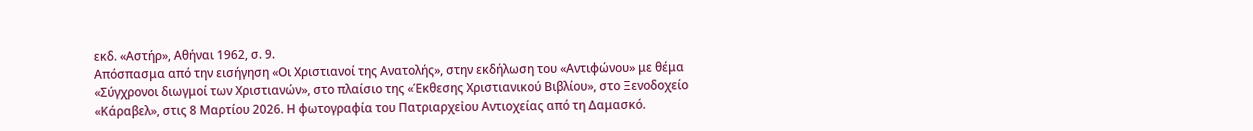εκδ. «Αστήρ», Αθήναι 1962, σ. 9.
Απόσπασμα από την εισήγηση «Οι Χριστιανοί της Ανατολής», στην εκδήλωση του «Αντιφώνου» με θέμα «Σύγχρονοι διωγμοί των Χριστιανών», στο πλαίσιο της «Έκθεσης Χριστιανικού Βιβλίου», στο Ξενοδοχείο «Κάραβελ», στις 8 Μαρτίου 2026. Η φωτογραφία του Πατριαρχεἰου Αντιοχείας από τη Δαμασκό.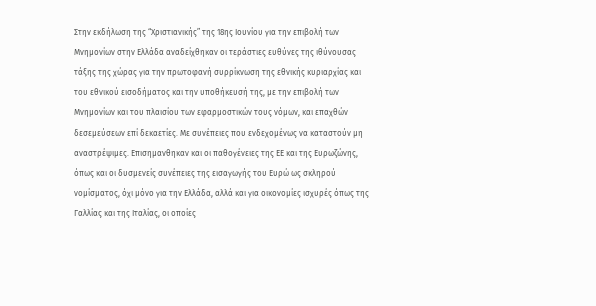Στην εκδήλωση της “Χριστιανικής” της 18ης Ιουνίου για την επιβολή των Μνημονίων στην Ελλάδα αναδείχθηκαν οι τεράστιες ευθύνες της ιθύνουσας τάξης της χώρας για την πρωτοφανή συρρίκνωση της εθνικής κυριαρχίας και του εθνικού εισοδήματος και την υποθήκευσή της, με την επιβολή των Μνημονίων και του πλαισίου των εφαρμοστικών τους νόμων, και επαχθών δεσεμεύσεων επί δεκαετίες. Με συνέπειες που ενδεχομένως να καταστούν μη αναστρέψιμες. Επισημανθηκαν και οι παθογένειες της ΕΕ και της Ευρωζώνης, όπως και οι δυσμενείς συνέπειες της εισαγωγής του Ευρώ ως σκληρού νομίσματος, όχι μόνο για την Ελλάδα, αλλά και για οικονομίες ισχυρές όπως της Γαλλίας και της Ιταλίας, οι οποίες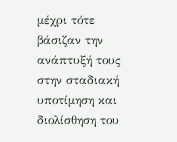μέχρι τότε βάσιζαν την ανάπτυξή τους στην σταδιακή υποτίμηση και διολίσθηση του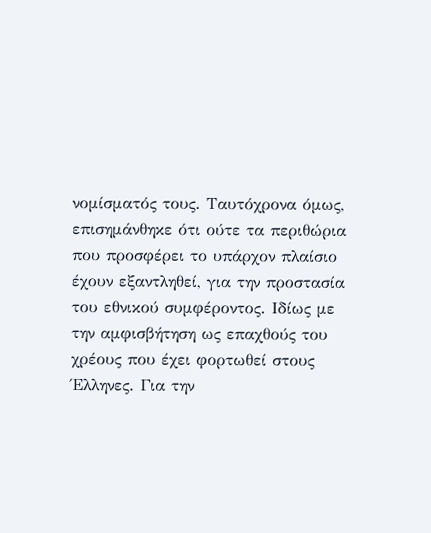νομίσματός τους. Ταυτόχρονα όμως, επισημάνθηκε ότι ούτε τα περιθώρια που προσφέρει το υπάρχον πλαίσιο έχουν εξαντληθεί, για την προστασία του εθνικού συμφέροντος. Ιδίως με την αμφισβήτηση ως επαχθούς του χρέους που έχει φορτωθεί στους Έλληνες. Για την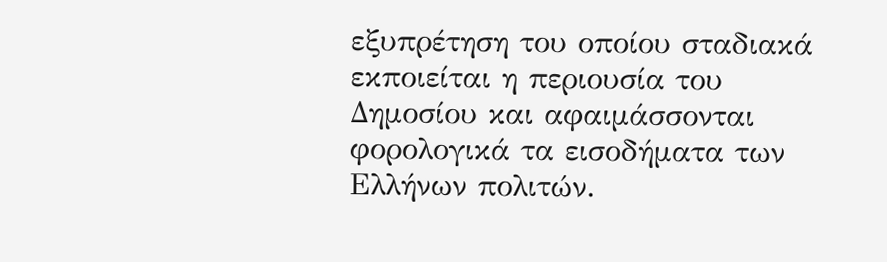εξυπρέτηση του οποίου σταδιακά εκποιείται η περιουσία του Δημοσίου και αφαιμάσσονται φορολογικά τα εισοδήματα των Ελλήνων πολιτών.